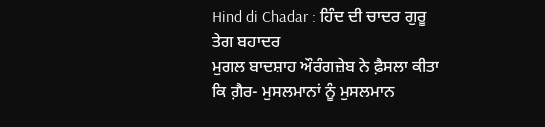Hind di Chadar : ਹਿੰਦ ਦੀ ਚਾਦਰ ਗੁਰੂ ਤੇਗ ਬਹਾਦਰ
ਮੁਗਲ ਬਾਦਸ਼ਾਹ ਔਰੰਗਜ਼ੇਬ ਨੇ ਫ਼ੈਸਲਾ ਕੀਤਾ ਕਿ ਗ਼ੈਰ- ਮੁਸਲਮਾਨਾਂ ਨੂੰ ਮੁਸਲਮਾਨ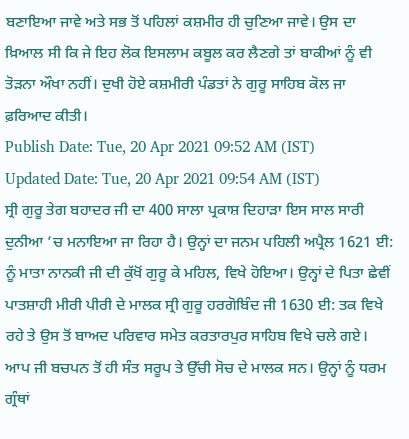ਬਣਾਇਆ ਜਾਵੇ ਅਤੇ ਸਭ ਤੋਂ ਪਹਿਲਾਂ ਕਸ਼ਮੀਰ ਹੀ ਚੁਣਿਆ ਜਾਵੇ। ਉਸ ਦਾ ਖ਼ਿਆਲ ਸੀ ਕਿ ਜੇ ਇਹ ਲੋਕ ਇਸਲਾਮ ਕਬੂਲ ਕਰ ਲੈਣਗੇ ਤਾਂ ਬਾਕੀਆਂ ਨੂੰ ਵੀ ਤੋੜਨਾ ਔਖਾ ਨਹੀਂ। ਦੁਖੀ ਹੋਏ ਕਸ਼ਮੀਰੀ ਪੰਡਤਾਂ ਨੇ ਗੁਰੂ ਸਾਹਿਬ ਕੋਲ ਜਾ ਫ਼ਰਿਆਦ ਕੀਤੀ।
Publish Date: Tue, 20 Apr 2021 09:52 AM (IST)
Updated Date: Tue, 20 Apr 2021 09:54 AM (IST)
ਸ੍ਰੀ ਗੁਰੂ ਤੇਗ ਬਹਾਦਰ ਜੀ ਦਾ 400 ਸਾਲਾ ਪ੍ਰਕਾਸ਼ ਦਿਹਾੜਾ ਇਸ ਸਾਲ ਸਾਰੀ ਦੁਨੀਆ ’ਚ ਮਨਾਇਆ ਜਾ ਰਿਹਾ ਹੈ। ਉਨ੍ਹਾਂ ਦਾ ਜਨਮ ਪਹਿਲੀ ਅਪ੍ਰੈਲ 1621 ਈ: ਨੂੰ ਮਾਤਾ ਨਾਨਕੀ ਜੀ ਦੀ ਕੁੱਖੋਂ ਗੁਰੂ ਕੇ ਮਹਿਲ, ਵਿਖੇ ਹੋਇਆ। ਉਨ੍ਹਾਂ ਦੇ ਪਿਤਾ ਛੇਵੀਂ ਪਾਤਸ਼ਾਹੀ ਮੀਰੀ ਪੀਰੀ ਦੇ ਮਾਲਕ ਸ੍ਰੀ ਗੁਰੂ ਹਰਗੋਬਿੰਦ ਜੀ 1630 ਈ: ਤਕ ਵਿਖੇ ਰਹੇ ਤੇ ਉਸ ਤੋਂ ਬਾਅਦ ਪਰਿਵਾਰ ਸਮੇਤ ਕਰਤਾਰਪੁਰ ਸਾਹਿਬ ਵਿਖੇ ਚਲੇ ਗਏ। ਆਪ ਜੀ ਬਚਪਨ ਤੋਂ ਹੀ ਸੰਤ ਸਰੂਪ ਤੇ ਉੱਚੀ ਸੋਚ ਦੇ ਮਾਲਕ ਸਨ। ਉਨ੍ਹਾਂ ਨੂੰ ਧਰਮ ਗ੍ਰੰਥਾਂ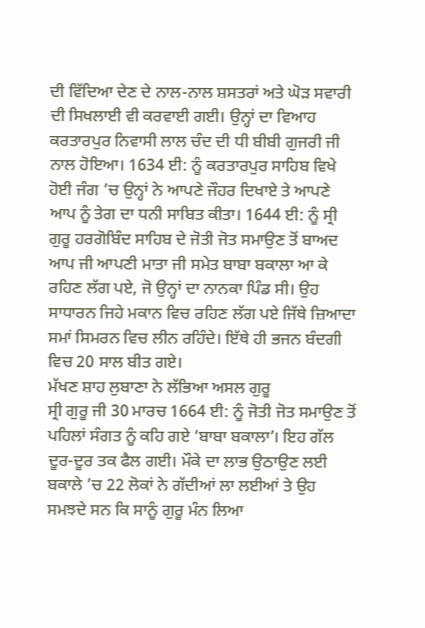ਦੀ ਵਿੱਦਿਆ ਦੇਣ ਦੇ ਨਾਲ-ਨਾਲ ਸ਼ਸਤਰਾਂ ਅਤੇ ਘੋੜ ਸਵਾਰੀ ਦੀ ਸਿਖਲਾਈ ਵੀ ਕਰਵਾਈ ਗਈ। ਉਨ੍ਹਾਂ ਦਾ ਵਿਆਹ ਕਰਤਾਰਪੁਰ ਨਿਵਾਸੀ ਲਾਲ ਚੰਦ ਦੀ ਧੀ ਬੀਬੀ ਗੁਜਰੀ ਜੀ ਨਾਲ ਹੋਇਆ। 1634 ਈ: ਨੂੰ ਕਰਤਾਰਪੁਰ ਸਾਹਿਬ ਵਿਖੇ ਹੋਈ ਜੰਗ ’ਚ ਉਨ੍ਹਾਂ ਨੇ ਆਪਣੇ ਜੌਹਰ ਦਿਖਾਏ ਤੇ ਆਪਣੇ ਆਪ ਨੂੰ ਤੇਗ ਦਾ ਧਨੀ ਸਾਬਿਤ ਕੀਤਾ। 1644 ਈ: ਨੂੰ ਸ੍ਰੀ ਗੁਰੂ ਹਰਗੋਬਿੰਦ ਸਾਹਿਬ ਦੇ ਜੋਤੀ ਜੋਤ ਸਮਾਉਣ ਤੋਂ ਬਾਅਦ ਆਪ ਜੀ ਆਪਣੀ ਮਾਤਾ ਜੀ ਸਮੇਤ ਬਾਬਾ ਬਕਾਲਾ ਆ ਕੇ ਰਹਿਣ ਲੱਗ ਪਏ, ਜੋ ਉਨ੍ਹਾਂ ਦਾ ਨਾਨਕਾ ਪਿੰਡ ਸੀ। ਉਹ ਸਾਧਾਰਨ ਜਿਹੇ ਮਕਾਨ ਵਿਚ ਰਹਿਣ ਲੱਗ ਪਏ ਜਿੱਥੇ ਜ਼ਿਆਦਾ ਸਮਾਂ ਸਿਮਰਨ ਵਿਚ ਲੀਨ ਰਹਿੰਦੇ। ਇੱਥੇ ਹੀ ਭਜਨ ਬੰਦਗੀ ਵਿਚ 20 ਸਾਲ ਬੀਤ ਗਏ।
ਮੱਖਣ ਸ਼ਾਹ ਲੁਬਾਣਾ ਨੇ ਲੱਭਿਆ ਅਸਲ ਗੁਰੂ
ਸ੍ਰੀ ਗੁਰੂ ਜੀ 30 ਮਾਰਚ 1664 ਈ: ਨੂੰ ਜੋਤੀ ਜੋਤ ਸਮਾਉਣ ਤੋਂ ਪਹਿਲਾਂ ਸੰਗਤ ਨੂੰ ਕਹਿ ਗਏ ‘ਬਾਬਾ ਬਕਾਲਾ’। ਇਹ ਗੱਲ ਦੂਰ-ਦੂਰ ਤਕ ਫੈਲ ਗਈ। ਮੌਕੇ ਦਾ ਲਾਭ ਉਠਾਉਣ ਲਈ ਬਕਾਲੇ ’ਚ 22 ਲੋਕਾਂ ਨੇ ਗੱਦੀਆਂ ਲਾ ਲਈਆਂ ਤੇ ਉਹ ਸਮਝਦੇ ਸਨ ਕਿ ਸਾਨੂੰ ਗੁਰੂ ਮੰਨ ਲਿਆ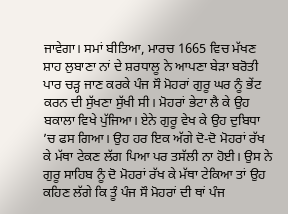ਜਾਵੇਗਾ। ਸਮਾਂ ਬੀਤਿਆ, ਮਾਰਚ 1665 ਵਿਚ ਮੱਖਣ ਸ਼ਾਹ ਲੁਬਾਣਾ ਨਾਂ ਦੇ ਸ਼ਰਧਾਲੂ ਨੇ ਆਪਣਾ ਬੇੜਾ ਬਰੋਤੀ ਪਾਰ ਚੜ੍ਹ ਜਾਣ ਕਰਕੇ ਪੰਜ ਸੌ ਮੋਹਰਾਂ ਗੁਰੂ ਘਰ ਨੂੰ ਭੇਂਟ ਕਰਨ ਦੀ ਸੁੱਖਣਾ ਸੁੱਖੀ ਸੀ। ਮੋਹਰਾਂ ਭੇਟਾ ਲੈ ਕੇ ਉਹ ਬਕਾਲਾ ਵਿਖੇ ਪੁੱਜਿਆ। ਏਨੇ ਗੁਰੂ ਵੇਖ ਕੇ ਉਹ ਦੁਬਿਧਾ ’ਚ ਫਸ ਗਿਆ। ਉਹ ਹਰ ਇਕ ਅੱਗੇ ਦੋ-ਦੋ ਮੋਹਰਾਂ ਰੱਖ ਕੇ ਮੱਥਾ ਟੇਕਣ ਲੱਗ ਪਿਆ ਪਰ ਤਸੱਲੀ ਨਾ ਹੋਈ। ਉਸ ਨੇ ਗੁਰੂ ਸਾਹਿਬ ਨੂੰ ਦੋ ਮੋਹਰਾਂ ਰੱਖ ਕੇ ਮੱਥਾ ਟੇਕਿਆ ਤਾਂ ਉਹ ਕਹਿਣ ਲੱਗੇ ਕਿ ਤੂੰ ਪੰਜ ਸੌ ਮੋਹਰਾਂ ਦੀ ਥਾਂ ਪੰਜ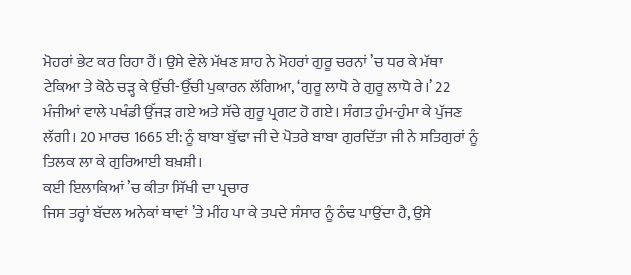ਮੋਹਰਾਂ ਭੇਟ ਕਰ ਰਿਹਾ ਹੈਂ। ਉਸੇ ਵੇਲੇ ਮੱਖਣ ਸ਼ਾਹ ਨੇ ਮੋਹਰਾਂ ਗੁਰੂ ਚਰਨਾਂ ’ਚ ਧਰ ਕੇ ਮੱਥਾ ਟੇਕਿਆ ਤੇ ਕੋਠੇ ਚੜ੍ਹ ਕੇ ਉੱਚੀ-ਉੱਚੀ ਪੁਕਾਰਨ ਲੱਗਿਆ, ‘ਗੁਰੂ ਲਾਧੋ ਰੇ ਗੁਰੂ ਲਾਧੋ ਰੇ।’ 22 ਮੰਜੀਆਂ ਵਾਲੇ ਪਖੰਡੀ ਉੱਜੜ ਗਏ ਅਤੇ ਸੱਚੇ ਗੁਰੂ ਪ੍ਰਗਟ ਹੋ ਗਏ। ਸੰਗਤ ਹੁੰਮ-ਹੁੰਮਾ ਕੇ ਪੁੱਜਣ ਲੱਗੀ। 20 ਮਾਰਚ 1665 ਈ: ਨੂੰ ਬਾਬਾ ਬੁੱਢਾ ਜੀ ਦੇ ਪੋਤਰੇ ਬਾਬਾ ਗੁਰਦਿੱਤਾ ਜੀ ਨੇ ਸਤਿਗੁਰਾਂ ਨੂੰ ਤਿਲਕ ਲਾ ਕੇ ਗੁਰਿਆਈ ਬਖ਼ਸ਼ੀ।
ਕਈ ਇਲਾਕਿਆਂ ’ਚ ਕੀਤਾ ਸਿੱਖੀ ਦਾ ਪ੍ਰਚਾਰ
ਜਿਸ ਤਰ੍ਹਾਂ ਬੱਦਲ ਅਨੇਕਾਂ ਥਾਵਾਂ ’ਤੇ ਮੀਂਹ ਪਾ ਕੇ ਤਪਦੇ ਸੰਸਾਰ ਨੂੰ ਠੰਢ ਪਾਉਂਦਾ ਹੈ, ਉਸੇ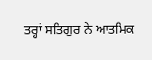ਤਰ੍ਹਾਂ ਸਤਿਗੁਰ ਨੇ ਆਤਮਿਕ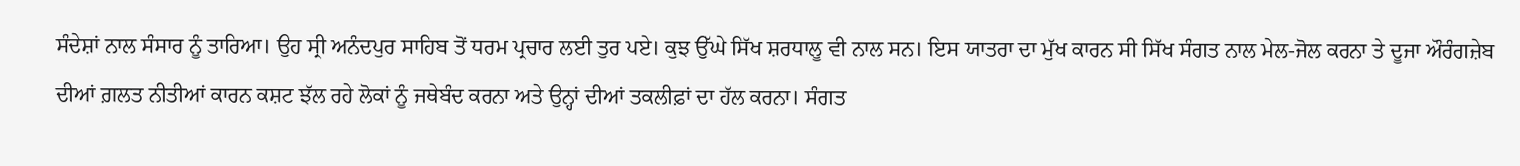ਸੰਦੇਸ਼ਾਂ ਨਾਲ ਸੰਸਾਰ ਨੂੰ ਤਾਰਿਆ। ਉਹ ਸ੍ਰੀ ਅਨੰਦਪੁਰ ਸਾਹਿਬ ਤੋਂ ਧਰਮ ਪ੍ਰਚਾਰ ਲਈ ਤੁਰ ਪਏ। ਕੁਝ ਉੱਘੇ ਸਿੱਖ ਸ਼ਰਧਾਲੂ ਵੀ ਨਾਲ ਸਨ। ਇਸ ਯਾਤਰਾ ਦਾ ਮੁੱਖ ਕਾਰਨ ਸੀ ਸਿੱਖ ਸੰਗਤ ਨਾਲ ਮੇਲ-ਜੋਲ ਕਰਨਾ ਤੇ ਦੂਜਾ ਔਰੰਗਜ਼ੇਬ ਦੀਆਂ ਗ਼ਲਤ ਨੀਤੀਆਂ ਕਾਰਨ ਕਸ਼ਟ ਝੱਲ ਰਹੇ ਲੋਕਾਂ ਨੂੰ ਜਥੇਬੰਦ ਕਰਨਾ ਅਤੇ ਉਨ੍ਹਾਂ ਦੀਆਂ ਤਕਲੀਫ਼ਾਂ ਦਾ ਹੱਲ ਕਰਨਾ। ਸੰਗਤ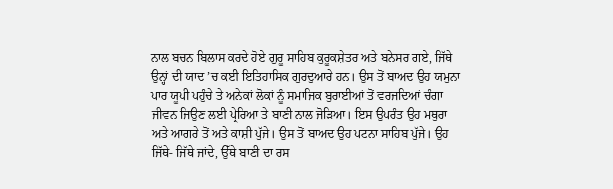ਨਾਲ ਬਚਨ ਬਿਲਾਸ ਕਰਦੇ ਹੋਏ ਗੁਰੂ ਸਾਹਿਬ ਕੁਰੂਕਸ਼ੇਤਰ ਅਤੇ ਬਨੇਸਰ ਗਏ, ਜਿੱਥੇ ਉਨ੍ਹਾਂ ਦੀ ਯਾਦ ’ਚ ਕਈ ਇਤਿਹਾਸਿਕ ਗੁਰਦੁਆਰੇ ਹਨ। ਉਸ ਤੋਂ ਬਾਅਦ ਉਹ ਯਮੁਨਾ ਪਾਰ ਯੂਪੀ ਪਹੁੰਚੇ ਤੇ ਅਨੇਕਾਂ ਲੋਕਾਂ ਨੂੰ ਸਮਾਜਿਕ ਬੁਰਾਈਆਂ ਤੋਂ ਵਰਜਦਿਆਂ ਚੰਗਾ ਜੀਵਨ ਜਿਉਣ ਲਈ ਪ੍ਰੇਰਿਆ ਤੇ ਬਾਣੀ ਨਾਲ ਜੋੜਿਆ। ਇਸ ਉਪਰੰਤ ਉਹ ਮਥੁਰਾ ਅਤੇ ਆਗਰੇ ਤੋਂ ਅਤੇ ਕਾਸ਼ੀ ਪੁੱਜੇ। ਉਸ ਤੋਂ ਬਾਅਦ ਉਹ ਪਟਨਾ ਸਾਹਿਬ ਪੁੱਜੇ। ਉਹ ਜਿੱਥੇ- ਜਿੱਥੇ ਜਾਂਦੇ, ਉੱਥੇ ਬਾਣੀ ਦਾ ਰਸ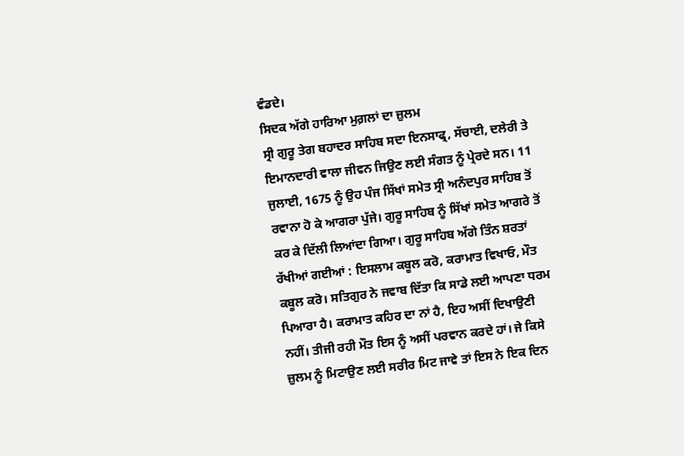ਵੰਡਦੇ।
ਸਿਦਕ ਅੱਗੇ ਹਾਰਿਆ ਮੁਗ਼ਲਾਂ ਦਾ ਜ਼ੁਲਮ
ਸ੍ਰੀ ਗੁਰੂ ਤੇਗ ਬਹਾਦਰ ਸਾਹਿਬ ਸਦਾ ਇਨਸਾਫ੍ਰ, ਸੱਚਾਈ, ਦਲੇਰੀ ਤੇ ਇਮਾਨਦਾਰੀ ਵਾਲਾ ਜੀਵਨ ਜਿਉਣ ਲਈ ਸੰਗਤ ਨੂੰ ਪ੍ਰੇਰਦੇ ਸਨ। 11 ਜੁਲਾਈ, 1675 ਨੂੰ ਉਹ ਪੰਜ ਸਿੱਖਾਂ ਸਮੇਤ ਸ੍ਰੀ ਅਨੰਦਪੁਰ ਸਾਹਿਬ ਤੋਂ ਰਵਾਨਾ ਹੋ ਕੇ ਆਗਰਾ ਪੁੱਜੇ। ਗੁਰੂ ਸਾਹਿਬ ਨੂੰ ਸਿੱਖਾਂ ਸਮੇਤ ਆਗਰੇ ਤੋਂ ਕਰ ਕੇ ਦਿੱਲੀ ਲਿਆਂਦਾ ਗਿਆ। ਗੁਰੂ ਸਾਹਿਬ ਅੱਗੇ ਤਿੰਨ ਸ਼ਰਤਾਂ ਰੱਖੀਆਂ ਗਈਆਂ : ਇਸਲਾਮ ਕਬੂਲ ਕਰੋ, ਕਰਾਮਾਤ ਵਿਖਾਓ, ਮੌਤ ਕਬੂਲ ਕਰੋ। ਸਤਿਗੁਰ ਨੇ ਜਵਾਬ ਦਿੱਤਾ ਕਿ ਸਾਡੇ ਲਈ ਆਪਣਾ ਧਰਮ ਪਿਆਰਾ ਹੈ। ਕਰਾਮਾਤ ਕਹਿਰ ਦਾ ਨਾਂ ਹੈ, ਇਹ ਅਸੀਂ ਦਿਖਾਉਣੀ ਨਹੀਂ। ਤੀਜੀ ਰਹੀ ਮੌਤ ਇਸ ਨੂੰ ਅਸੀਂ ਪਰਵਾਨ ਕਰਦੇ ਹਾਂ। ਜੇ ਕਿਸੇ ਜ਼ੁਲਮ ਨੂੰ ਮਿਟਾਉਣ ਲਈ ਸਰੀਰ ਮਿਟ ਜਾਵੇ ਤਾਂ ਇਸ ਨੇ ਇਕ ਦਿਨ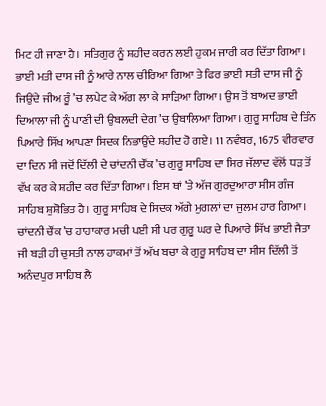ਮਿਟ ਹੀ ਜਾਣਾ ਹੈ। ਸਤਿਗੁਰ ਨੂੰ ਸ਼ਹੀਦ ਕਰਨ ਲਈ ਹੁਕਮ ਜਾਰੀ ਕਰ ਦਿੱਤਾ ਗਿਆ। ਭਾਈ ਮਤੀ ਦਾਸ ਜੀ ਨੂੰ ਆਰੇ ਨਾਲ ਚੀਰਿਆ ਗਿਆ ਤੇ ਫਿਰ ਭਾਈ ਸਤੀ ਦਾਸ ਜੀ ਨੂੰ ਜਿਉਂਦੇ ਜੀਅ ਰੂੰ ’ਚ ਲਪੇਟ ਕੇ ਅੱਗ ਲਾ ਕੇ ਸਾੜਿਆ ਗਿਆ। ਉਸ ਤੋਂ ਬਾਅਦ ਭਾਈ ਦਿਆਲਾ ਜੀ ਨੂੰ ਪਾਣੀ ਦੀ ਉਬਲਦੀ ਦੇਗ ’ਚ ਉਬਾਲਿਆ ਗਿਆ। ਗੁਰੂ ਸਾਹਿਬ ਦੇ ਤਿੰਨ ਪਿਆਰੇ ਸਿੱਖ ਆਪਣਾ ਸਿਦਕ ਨਿਭਾਉਂਦੇ ਸ਼ਹੀਦ ਹੋ ਗਏ। 11 ਨਵੰਬਰ, 1675 ਵੀਰਵਾਰ ਦਾ ਦਿਨ ਸੀ ਜਦੋਂ ਦਿੱਲੀ ਦੇ ਚਾਂਦਨੀ ਚੌਂਕ ’ਚ ਗੁਰੂ ਸਾਹਿਬ ਦਾ ਸਿਰ ਜੱਲਾਦ ਵੱਲੋਂ ਧੜ ਤੋਂ ਵੱਖ ਕਰ ਕੇ ਸ਼ਹੀਦ ਕਰ ਦਿੱਤਾ ਗਿਆ। ਇਸ ਥਾਂ ’ਤੇ ਅੱਜ ਗੁਰਦੁਆਰਾ ਸੀਸ ਗੰਜ ਸਾਹਿਬ ਸ਼ੁਸ਼ੋਭਿਤ ਹੈ। ਗੁਰੂ ਸਾਹਿਬ ਦੇ ਸਿਦਕ ਅੱਗੇ ਮੁਗਲਾਂ ਦਾ ਜੁਲਮ ਹਾਰ ਗਿਆ। ਚਾਂਦਨੀ ਚੌਂਕ ’ਚ ਹਾਹਾਕਾਰ ਮਚੀ ਪਈ ਸੀ ਪਰ ਗੁਰੂ ਘਰ ਦੇ ਪਿਆਰੇ ਸਿੱਖ ਭਾਈ ਜੈਤਾ ਜੀ ਬੜੀ ਹੀ ਚੁਸਤੀ ਨਾਲ ਹਾਕਮਾਂ ਤੋਂ ਅੱਖ ਬਚਾ ਕੇ ਗੁਰੂ ਸਾਹਿਬ ਦਾ ਸੀਸ ਦਿੱਲੀ ਤੋਂ ਅਨੰਦਪੁਰ ਸਾਹਿਬ ਲੈ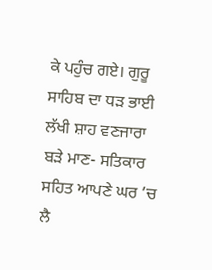ਕੇ ਪਹੁੰਚ ਗਏ। ਗੁਰੂ ਸਾਹਿਬ ਦਾ ਧੜ ਭਾਈ ਲੱਖੀ ਸ਼ਾਹ ਵਣਜਾਰਾ ਬੜੇ ਮਾਣ- ਸਤਿਕਾਰ ਸਹਿਤ ਆਪਣੇ ਘਰ ’ਚ ਲੈ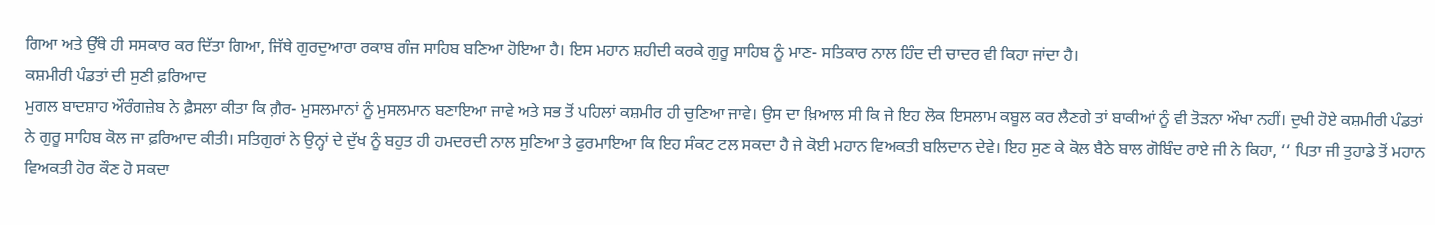ਗਿਆ ਅਤੇ ਉੱਥੇ ਹੀ ਸਸਕਾਰ ਕਰ ਦਿੱਤਾ ਗਿਆ, ਜਿੱਥੇ ਗੁਰਦੁਆਰਾ ਰਕਾਬ ਗੰਜ ਸਾਹਿਬ ਬਣਿਆ ਹੋਇਆ ਹੈ। ਇਸ ਮਹਾਨ ਸ਼ਹੀਦੀ ਕਰਕੇ ਗੁਰੂ ਸਾਹਿਬ ਨੂੰ ਮਾਣ- ਸਤਿਕਾਰ ਨਾਲ ਹਿੰਦ ਦੀ ਚਾਦਰ ਵੀ ਕਿਹਾ ਜਾਂਦਾ ਹੈ।
ਕਸ਼ਮੀਰੀ ਪੰਡਤਾਂ ਦੀ ਸੁਣੀ ਫ਼ਰਿਆਦ
ਮੁਗਲ ਬਾਦਸ਼ਾਹ ਔਰੰਗਜ਼ੇਬ ਨੇ ਫ਼ੈਸਲਾ ਕੀਤਾ ਕਿ ਗ਼ੈਰ- ਮੁਸਲਮਾਨਾਂ ਨੂੰ ਮੁਸਲਮਾਨ ਬਣਾਇਆ ਜਾਵੇ ਅਤੇ ਸਭ ਤੋਂ ਪਹਿਲਾਂ ਕਸ਼ਮੀਰ ਹੀ ਚੁਣਿਆ ਜਾਵੇ। ਉਸ ਦਾ ਖ਼ਿਆਲ ਸੀ ਕਿ ਜੇ ਇਹ ਲੋਕ ਇਸਲਾਮ ਕਬੂਲ ਕਰ ਲੈਣਗੇ ਤਾਂ ਬਾਕੀਆਂ ਨੂੰ ਵੀ ਤੋੜਨਾ ਔਖਾ ਨਹੀਂ। ਦੁਖੀ ਹੋਏ ਕਸ਼ਮੀਰੀ ਪੰਡਤਾਂ ਨੇ ਗੁਰੂ ਸਾਹਿਬ ਕੋਲ ਜਾ ਫ਼ਰਿਆਦ ਕੀਤੀ। ਸਤਿਗੁਰਾਂ ਨੇ ਉਨ੍ਹਾਂ ਦੇ ਦੁੱਖ ਨੂੰ ਬਹੁਤ ਹੀ ਹਮਦਰਦੀ ਨਾਲ ਸੁਣਿਆ ਤੇ ਫੁਰਮਾਇਆ ਕਿ ਇਹ ਸੰਕਟ ਟਲ ਸਕਦਾ ਹੈ ਜੇ ਕੋਈ ਮਹਾਨ ਵਿਅਕਤੀ ਬਲਿਦਾਨ ਦੇਵੇ। ਇਹ ਸੁਣ ਕੇ ਕੋਲ ਬੈਠੇ ਬਾਲ ਗੋਬਿੰਦ ਰਾਏ ਜੀ ਨੇ ਕਿਹਾ, ‘‘ ਪਿਤਾ ਜੀ ਤੁਹਾਡੇ ਤੋਂ ਮਹਾਨ ਵਿਅਕਤੀ ਹੋਰ ਕੌਣ ਹੋ ਸਕਦਾ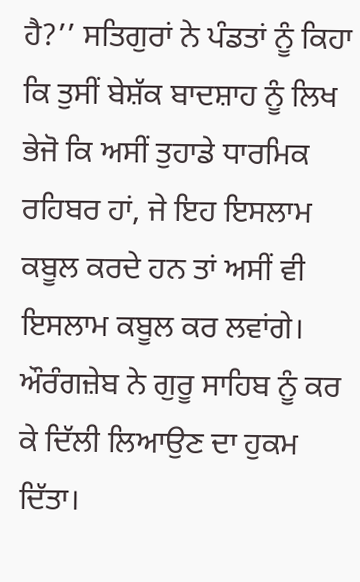ਹੈ?’’ ਸਤਿਗੁਰਾਂ ਨੇ ਪੰਡਤਾਂ ਨੂੰ ਕਿਹਾ ਕਿ ਤੁਸੀਂ ਬੇਸ਼ੱਕ ਬਾਦਸ਼ਾਹ ਨੂੰ ਲਿਖ ਭੇਜੋ ਕਿ ਅਸੀਂ ਤੁਹਾਡੇ ਧਾਰਮਿਕ ਰਹਿਬਰ ਹਾਂ, ਜੇ ਇਹ ਇਸਲਾਮ ਕਬੂਲ ਕਰਦੇ ਹਨ ਤਾਂ ਅਸੀਂ ਵੀ ਇਸਲਾਮ ਕਬੂਲ ਕਰ ਲਵਾਂਗੇ। ਔਰੰਗਜ਼ੇਬ ਨੇ ਗੁਰੂ ਸਾਹਿਬ ਨੂੰ ਕਰ ਕੇ ਦਿੱਲੀ ਲਿਆਉਣ ਦਾ ਹੁਕਮ ਦਿੱਤਾ।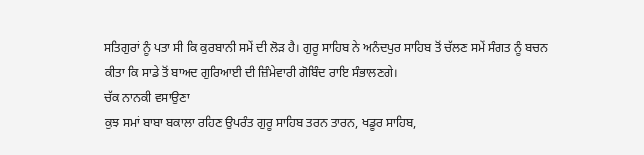ਸਤਿਗੁਰਾਂ ਨੂੰ ਪਤਾ ਸੀ ਕਿ ਕੁਰਬਾਨੀ ਸਮੇਂ ਦੀ ਲੋੜ ਹੈ। ਗੁਰੂ ਸਾਹਿਬ ਨੇ ਅਨੰਦਪੁਰ ਸਾਹਿਬ ਤੋਂ ਚੱਲਣ ਸਮੇਂ ਸੰਗਤ ਨੂੰ ਬਚਨ ਕੀਤਾ ਕਿ ਸਾਡੇ ਤੋਂ ਬਾਅਦ ਗੁਰਿਆਈ ਦੀ ਜ਼ਿੰਮੇਵਾਰੀ ਗੋਬਿੰਦ ਰਾਇ ਸੰਭਾਲਣਗੇ।
ਚੱਕ ਨਾਨਕੀ ਵਸਾਉਣਾ
ਕੁਝ ਸਮਾਂ ਬਾਬਾ ਬਕਾਲਾ ਰਹਿਣ ਉਪਰੰਤ ਗੁਰੂ ਸਾਹਿਬ ਤਰਨ ਤਾਰਨ, ਖਡੂਰ ਸਾਹਿਬ,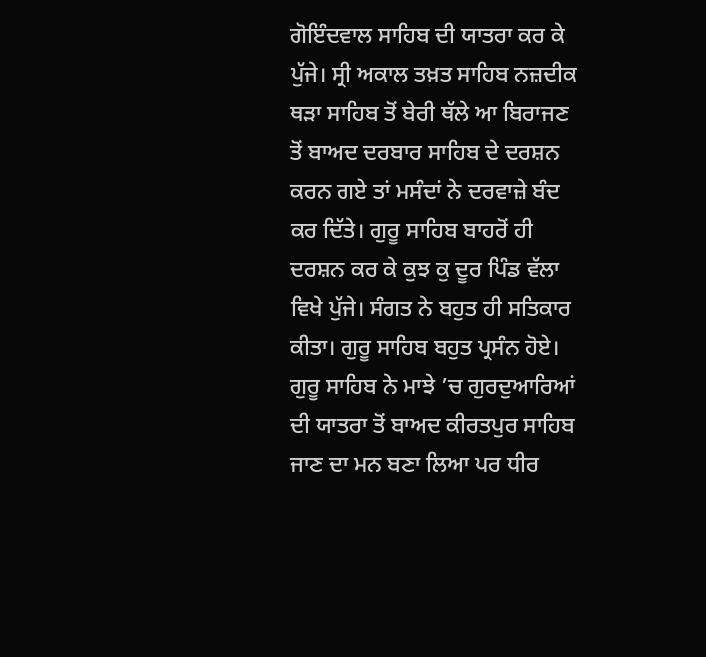ਗੋਇੰਦਵਾਲ ਸਾਹਿਬ ਦੀ ਯਾਤਰਾ ਕਰ ਕੇ ਪੁੱਜੇ। ਸ੍ਰੀ ਅਕਾਲ ਤਖ਼ਤ ਸਾਹਿਬ ਨਜ਼ਦੀਕ ਥੜਾ ਸਾਹਿਬ ਤੋਂ ਬੇਰੀ ਥੱਲੇ ਆ ਬਿਰਾਜਣ ਤੋਂ ਬਾਅਦ ਦਰਬਾਰ ਸਾਹਿਬ ਦੇ ਦਰਸ਼ਨ ਕਰਨ ਗਏ ਤਾਂ ਮਸੰਦਾਂ ਨੇ ਦਰਵਾਜ਼ੇ ਬੰਦ ਕਰ ਦਿੱਤੇ। ਗੁਰੂ ਸਾਹਿਬ ਬਾਹਰੋਂ ਹੀ ਦਰਸ਼ਨ ਕਰ ਕੇ ਕੁਝ ਕੁ ਦੂਰ ਪਿੰਡ ਵੱਲਾ ਵਿਖੇ ਪੁੱਜੇ। ਸੰਗਤ ਨੇ ਬਹੁਤ ਹੀ ਸਤਿਕਾਰ ਕੀਤਾ। ਗੁਰੂ ਸਾਹਿਬ ਬਹੁਤ ਪ੍ਰਸੰਨ ਹੋਏ। ਗੁਰੂ ਸਾਹਿਬ ਨੇ ਮਾਝੇ ’ਚ ਗੁਰਦੁਆਰਿਆਂ ਦੀ ਯਾਤਰਾ ਤੋਂ ਬਾਅਦ ਕੀਰਤਪੁਰ ਸਾਹਿਬ ਜਾਣ ਦਾ ਮਨ ਬਣਾ ਲਿਆ ਪਰ ਧੀਰ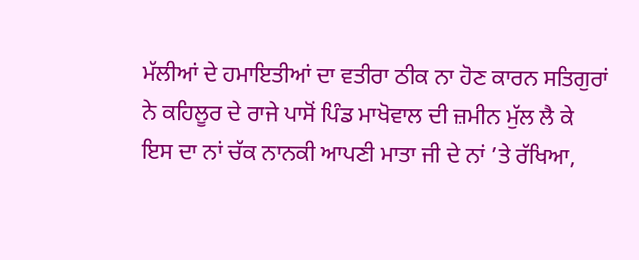ਮੱਲੀਆਂ ਦੇ ਹਮਾਇਤੀਆਂ ਦਾ ਵਤੀਰਾ ਠੀਕ ਨਾ ਹੋਣ ਕਾਰਨ ਸਤਿਗੁਰਾਂ ਨੇ ਕਹਿਲੂਰ ਦੇ ਰਾਜੇ ਪਾਸੋਂ ਪਿੰਡ ਮਾਖੋਵਾਲ ਦੀ ਜ਼ਮੀਨ ਮੁੱਲ ਲੈ ਕੇ ਇਸ ਦਾ ਨਾਂ ਚੱਕ ਨਾਨਕੀ ਆਪਣੀ ਮਾਤਾ ਜੀ ਦੇ ਨਾਂ ’ਤੇ ਰੱਖਿਆ,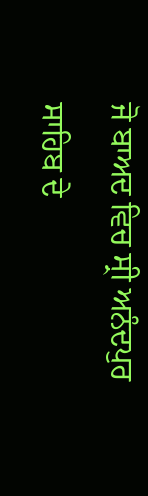ਜੋ ਬਾਅਦ ਵਿਚ ਸ੍ਰੀ ਅਨੰਦਪੁਰ ਸਾਹਿਬ ਦੇ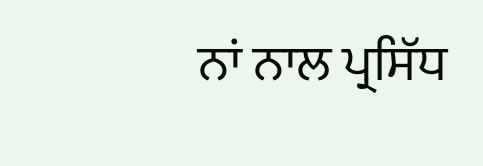ਨਾਂ ਨਾਲ ਪ੍ਰਸਿੱਧ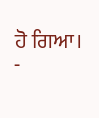ਹੋ ਗਿਆ।
-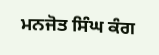ਮਨਜੋਤ ਸਿੰਘ ਕੰਗ